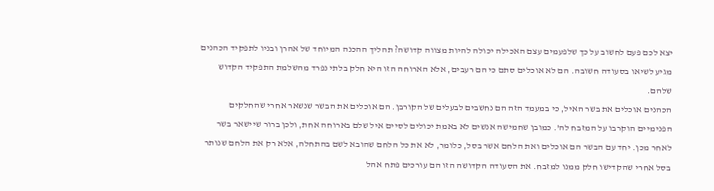יצא לכם פעם לחשוב על כך שלפעמים עצם האכילה יכולה להיות מצווה קדושה? תהליך ההכנה המיוחד של אהרן ובניו לתפקיד הכהנים מגיע לשיאו בסעודה חשובה. הם לא אוכלים סתם כי הם רעבים, אלא הארוחה הזו היא חלק בלתי נפרד מהשלמת התפקיד הקדוש שלהם.
הכהנים אוכלים את בשר האיל, כי במעמד הזה הם נחשבים לבעלים של הקורבן. הם אוכלים את הבשר שנשאר אחרי שהחלקים הפנימיים הוקרבו על המזבח לה'. כמובן שחמישה אנשים לא באמת יכולים לסיים איל שלם בארוחה אחת, ולכן ברור שיישאר בשר לאחר מכן. יחד עם הבשר הם אוכלים ואת הלחם אשר בסל, כלומר, לא את כל הלחם שהובא לשם בהתחלה, אלא רק את הלחם שנותר בסל אחרי שהקדישו חלק ממנו למזבח. את הסעודה הקדושה הזו הם עורכים פתח אהל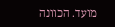מועד. הכוונה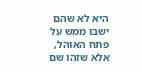היא לא שהם ישבו ממש על פתח האוהל, אלא שזהו שם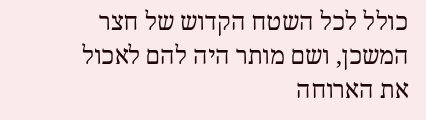כולל לכל השטח הקדוש של חצר המשכן, ושם מותר היה להם לאכול את הארוחה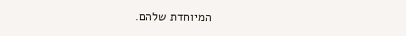המיוחדת שלהם.